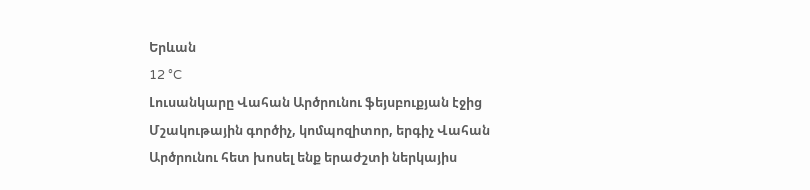Երևան
12 °C
Լուսանկարը Վահան Արծրունու ֆեյսբուքյան էջից
Մշակութային գործիչ, կոմպոզիտոր, երգիչ Վահան Արծրունու հետ խոսել ենք երաժշտի ներկայիս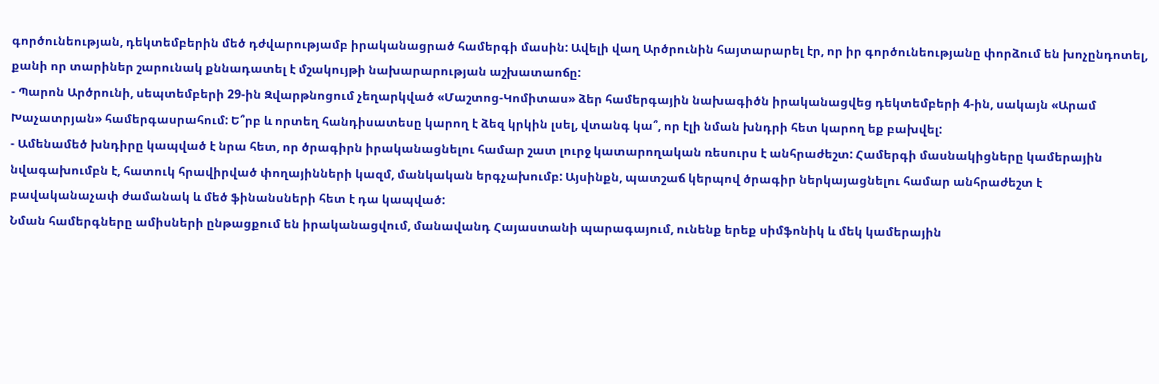գործունեության, դեկտեմբերին մեծ դժվարությամբ իրականացրած համերգի մասին: Ավելի վաղ Արծրունին հայտարարել էր, որ իր գործունեությանը փորձում են խոչընդոտել, քանի որ տարիներ շարունակ քննադատել է մշակույթի նախարարության աշխատաոճը:
- Պարոն Արծրունի, սեպտեմբերի 29-ին Զվարթնոցում չեղարկված «Մաշտոց-Կոմիտաս» ձեր համերգային նախագիծն իրականացվեց դեկտեմբերի 4-ին, սակայն «Արամ Խաչատրյան» համերգասրահում: Ե՞րբ և որտեղ հանդիսատեսը կարող է ձեզ կրկին լսել, վտանգ կա՞, որ էլի նման խնդրի հետ կարող եք բախվել:
- Ամենամեծ խնդիրը կապված է նրա հետ, որ ծրագիրն իրականացնելու համար շատ լուրջ կատարողական ռեսուրս է անհրաժեշտ: Համերգի մասնակիցները կամերային նվագախումբն է, հատուկ հրավիրված փողայինների կազմ, մանկական երգչախումբ: Այսինքն, պատշաճ կերպով ծրագիր ներկայացնելու համար անհրաժեշտ է բավականաչափ ժամանակ և մեծ ֆինանսների հետ է դա կապված:
Նման համերգները ամիսների ընթացքում են իրականացվում, մանավանդ Հայաստանի պարագայում, ունենք երեք սիմֆոնիկ և մեկ կամերային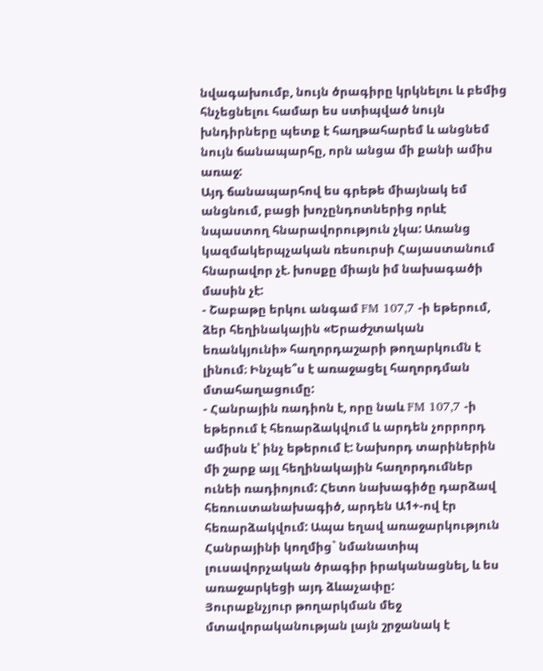նվագախումբ, նույն ծրագիրը կրկնելու և բեմից հնչեցնելու համար ես ստիպված նույն խնդիրները պետք է հաղթահարեմ և անցնեմ նույն ճանապարհը, որն անցա մի քանի ամիս առաջ:
Այդ ճանապարհով ես գրեթե միայնակ եմ անցնում, բացի խոչընդոտներից որևէ նպաստող հնարավորություն չկա: Առանց կազմակերպչական ռեսուրսի Հայաստանում հնարավոր չէ. խոսքը միայն իմ նախագածի մասին չէ:
- Շաբաթը երկու անգամ FM 107,7 -ի եթերում, ձեր հեղինակային «Երաժշտական եռանկյունի» հաղորդաշարի թողարկումն է լինում։ Ինչպե՞ս է առաջացել հաղորդման մտահաղացումը:
- Հանրային ռադիոն է, որը նաև FM 107,7 -ի եթերում է հեռարձակվում և արդեն չորրորդ ամիսն է՝ ինչ եթերում է: Նախորդ տարիներին մի շարք այլ հեղինակային հաղորդումներ ունեի ռադիոյում: Հետո նախագիծը դարձավ հեռուստանախագիծ, արդեն Ա1+-ով էր հեռարձակվում: Ապա եղավ առաջարկություն Հանրայինի կողմից` նմանատիպ լուսավորչական ծրագիր իրականացնել, և ես առաջարկեցի այդ ձևաչափը:
Յուրաքնչյուր թողարկման մեջ մտավորականության լայն շրջանակ է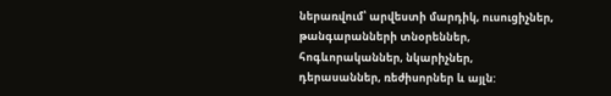ներառվում՝ արվեստի մարդիկ, ուսուցիչներ, թանգարանների տնօրեններ, հոգևորականներ, նկարիչներ, դերասաններ, ռեժիսորներ և այլն: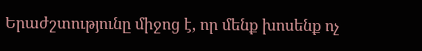Երաժշտությունը միջոց է, որ մենք խոսենք ոչ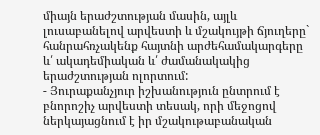միայն երաժշտության մասին, այլև լուսաբանելով արվեստի և մշակույթի ճյուղերը` հանրահռչակենք հայտնի արժեհամակարգերը և՛ ակադեմիական և՛ ժամանակակից երաժշտության ոլորտում:
- Յուրաքանչյուր իշխանություն ընտրում է բնորոշիչ արվեստի տեսակ, որի մեջոցով ներկայացնում է իր մշակութաբանական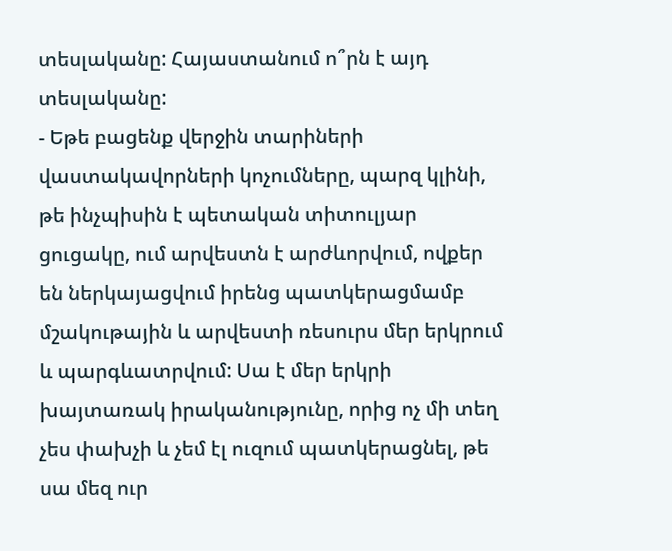տեսլականը: Հայաստանում ո՞րն է այդ տեսլականը:
- Եթե բացենք վերջին տարիների վաստակավորների կոչումները, պարզ կլինի, թե ինչպիսին է պետական տիտուլյար ցուցակը, ում արվեստն է արժևորվում, ովքեր են ներկայացվում իրենց պատկերացմամբ մշակութային և արվեստի ռեսուրս մեր երկրում և պարգևատրվում: Սա է մեր երկրի խայտառակ իրականությունը, որից ոչ մի տեղ չես փախչի և չեմ էլ ուզում պատկերացնել, թե սա մեզ ուր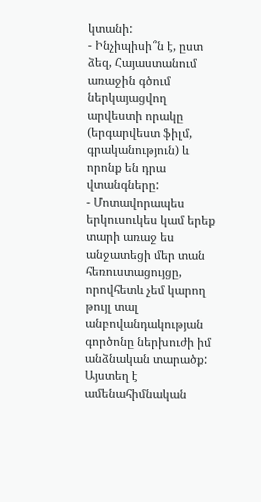կտանի:
- Ինչիպիսի՞ն է, ըստ ձեզ, Հայաստանում առաջին գծում ներկայացվող արվեստի որակը (երգարվեստ ֆիլմ, գրականություն) և որոնք են դրա վտանգները:
- Մոտավորապես երկուսուկես կամ երեք տարի առաջ ես անջատեցի մեր տան հեռուստացույցը, որովհետև չեմ կարող թույլ տալ անբովանդակության գործոնը ներխուժի իմ անձնական տարածք: Այստեղ է ամենահիմնական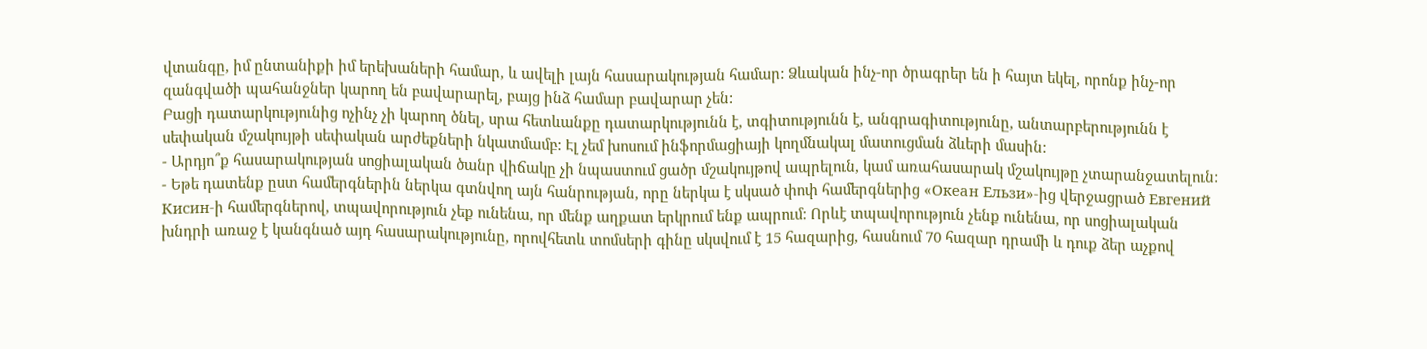վտանգը, իմ ընտանիքի իմ երեխաների համար, և ավելի լայն հասարակության համար: Ձևական ինչ-որ ծրագրեր են ի հայտ եկել, որոնք ինչ-որ զանգվածի պահանջներ կարող են բավարարել, բայց ինձ համար բավարար չեն:
Բացի դատարկությունից ոչինչ չի կարող ծնել, սրա հետևանքը դատարկությունն է, տգիտությունն է, անգրագիտությունը, անտարբերությունն է սեփական մշակույթի սեփական արժեքների նկատմամբ: Էլ չեմ խոսում ինֆորմացիայի կողմնակալ մատուցման ձևերի մասին:
- Արդյո՞ք հասարակության սոցիալական ծանր վիճակը չի նպաստում ցածր մշակույթով ապրելուն, կամ առահասարակ մշակույթը չտարանջատելուն:
- Եթե դատենք ըստ համերգներին ներկա գտնվող այն հանրության, որը ներկա է սկսած փոփ համերգներից «Океан Ельзи»-ից վերջացրած Евгений Кисин-ի համերգներով, տպավորություն չեք ունենա, որ մենք աղքատ երկրում ենք ապրում: Որևէ տպավորություն չենք ունենա, որ սոցիալական խնդրի առաջ է կանգնած այդ հասարակությունը, որովհետև տոմսերի գինը սկսվում է 15 հազարից, հասնում 70 հազար դրամի և դուք ձեր աչքով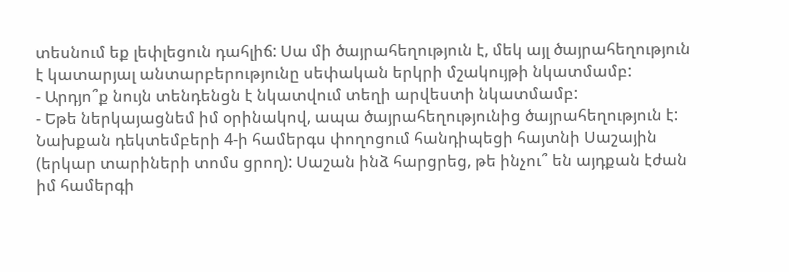տեսնում եք լեփլեցուն դահլիճ: Սա մի ծայրահեղություն է, մեկ այլ ծայրահեղություն է կատարյալ անտարբերությունը սեփական երկրի մշակույթի նկատմամբ:
- Արդյո՞ք նույն տենդենցն է նկատվում տեղի արվեստի նկատմամբ:
- Եթե ներկայացնեմ իմ օրինակով, ապա ծայրահեղությունից ծայրահեղություն է: Նախքան դեկտեմբերի 4-ի համերգս փողոցում հանդիպեցի հայտնի Սաշային (երկար տարիների տոմս ցրող): Սաշան ինձ հարցրեց, թե ինչու՞ են այդքան էժան իմ համերգի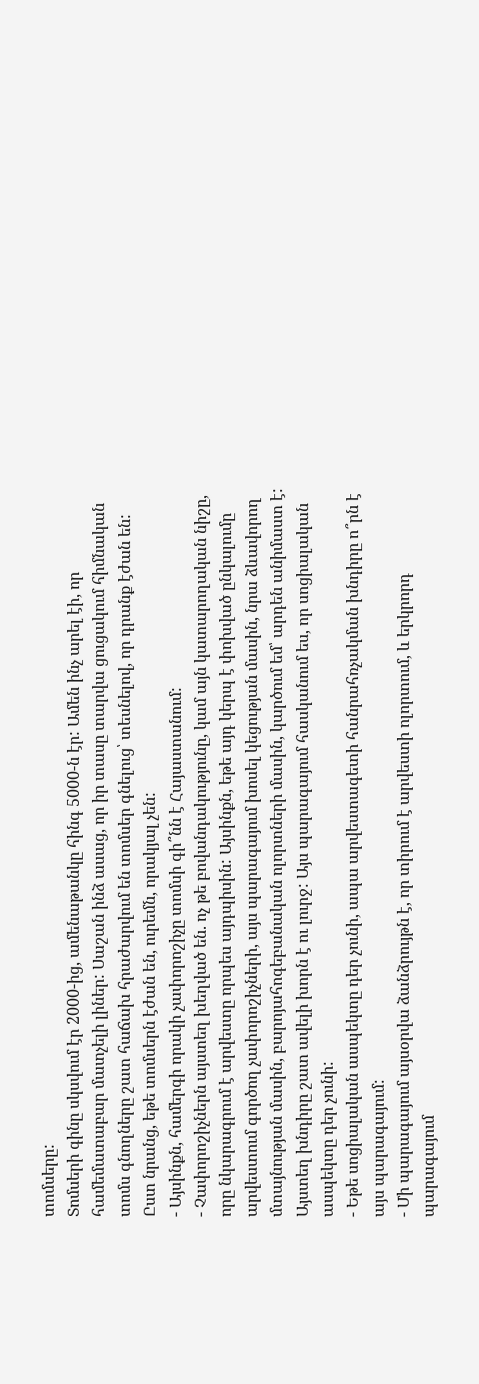տոմսերը:
Տոմսերի գինը սկսվում էր 2000-ից, ամենաթանկը հինգ 5000-ն էր: Ամեն ինչ արել էի, որ համեմատաբար մատչելի լիներ: Սաշան ինձ ասաց, որ իր տասը տարվա ցուցակում հիմնական տոմս գնողները շատ հաճախ հրաժարվում են տոմսեր գնելուց՝ տեսնելով, որ դրանք էժան են:
Ըստ նրանց, եթե տոմսերն էժան են, ուրեմն, որակյալ չեն:
- Այսինքն, համերգի որակի չափորոշիչը տոմսի գի՞նն է Հայաստանում:
- Չափորոշիչներն այստեղ խեղված են. ոչ թե բովանդակությունը, կամ այն կատարողական նիշը, որը նկարագրում է արվեստը որպես այդպիսին: Այսինքն, եթե այդ կերպ է փոխված ընկալումը արվեստում գործող չափորոշիչների, այս պարագայում խոսել կեցության մասին, նրա ձևավորող մտայնության մասին, բարոյահոգեբանական ոլորտների մասին, կարծում եմ՝ արդեն անիմաստ է:
Այստեղ խնդիրը շատ ավելի խորն է ու լուրջ: Այս պարագայում հասկանում ես, որ սոցիալական ասպեկտը դեր չունի:
- Եթե սոցիալական ասպեկտը դեր չունի, ապա արվեստագետի հանրահռչակման խնդիրը ո՞րն է այս պարագայում:
- Մի պարագայում այսօրվա ձանձրույթն է, որ տիրում է արվեստի ոլորտում, և երկրորդ պարագայում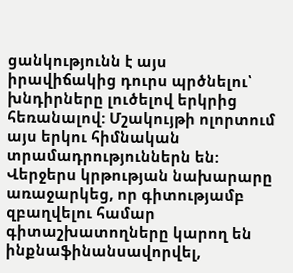ցանկությունն է այս իրավիճակից դուրս պրծնելու՝ խնդիրները լուծելով երկրից հեռանալով: Մշակույթի ոլորտում այս երկու հիմնական տրամադրություններն են: Վերջերս կրթության նախարարը առաջարկեց, որ գիտությամբ զբաղվելու համար գիտաշխատողները կարող են ինքնաֆինանսավորվել,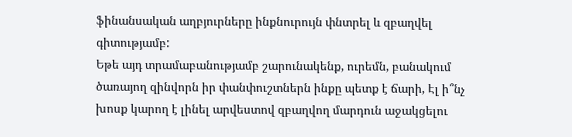ֆինանսական աղբյուրները ինքնուրույն փնտրել և զբաղվել գիտությամբ:
Եթե այդ տրամաբանությամբ շարունակենք, ուրեմն, բանակում ծառայող զինվորն իր փանփուշտներն ինքը պետք է ճարի, Էլ ի՞նչ խոսք կարող է լինել արվեստով զբաղվող մարդուն աջակցելու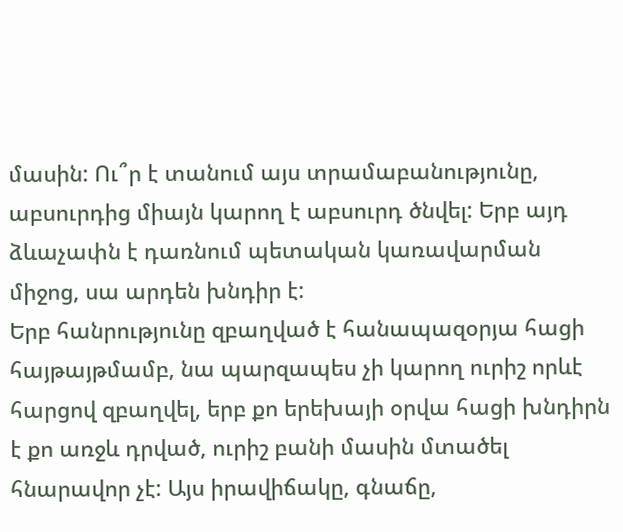մասին: Ու՞ր է տանում այս տրամաբանությունը, աբսուրդից միայն կարող է աբսուրդ ծնվել: Երբ այդ ձևաչափն է դառնում պետական կառավարման միջոց, սա արդեն խնդիր է:
Երբ հանրությունը զբաղված է հանապազօրյա հացի հայթայթմամբ, նա պարզապես չի կարող ուրիշ որևէ հարցով զբաղվել, երբ քո երեխայի օրվա հացի խնդիրն է քո առջև դրված, ուրիշ բանի մասին մտածել հնարավոր չէ: Այս իրավիճակը, գնաճը,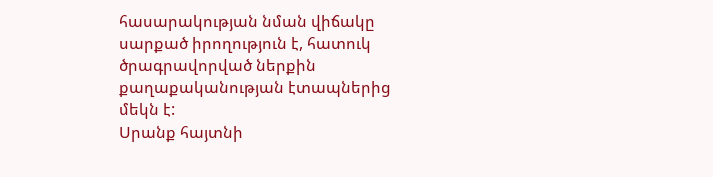հասարակության նման վիճակը սարքած իրողություն է, հատուկ ծրագրավորված ներքին քաղաքականության էտապներից մեկն է:
Սրանք հայտնի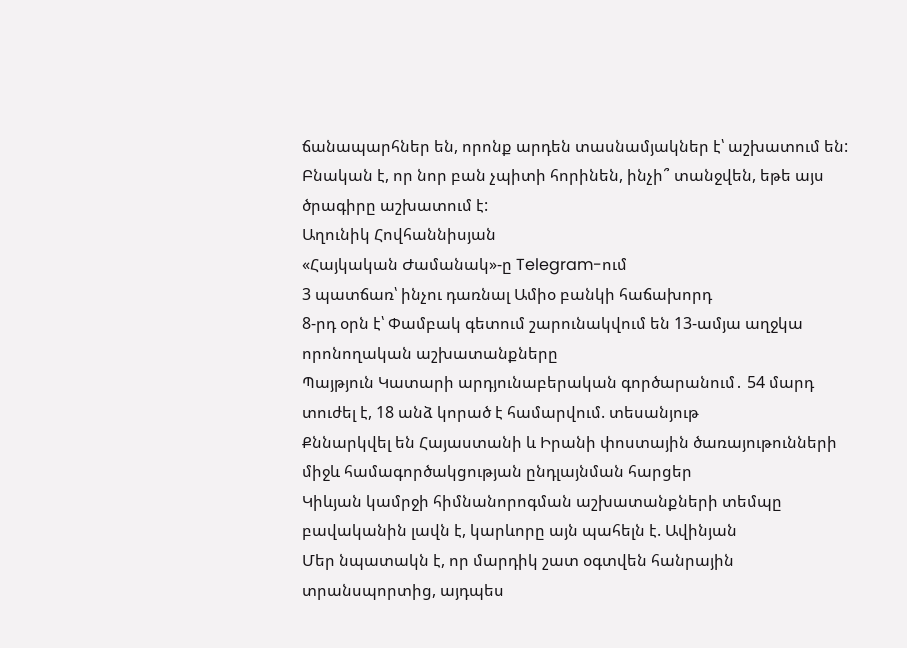ճանապարհներ են, որոնք արդեն տասնամյակներ է՝ աշխատում են: Բնական է, որ նոր բան չպիտի հորինեն, ինչի՞ տանջվեն, եթե այս ծրագիրը աշխատում է:
Աղունիկ Հովհաննիսյան
«Հայկական Ժամանակ»-ը Telegram-ում
3 պատճառ՝ ինչու դառնալ Ամիօ բանկի հաճախորդ
8-րդ օրն է՝ Փամբակ գետում շարունակվում են 13-ամյա աղջկա որոնողական աշխատանքները
Պայթյուն Կատարի արդյունաբերական գործարանում․ 54 մարդ տուժել է, 18 անձ կորած է համարվում. տեսանյութ
Քննարկվել են Հայաստանի և Իրանի փոստային ծառայութունների միջև համագործակցության ընդլայնման հարցեր
Կիևյան կամրջի հիմնանորոգման աշխատանքների տեմպը բավականին լավն է, կարևորը այն պահելն է. Ավինյան
Մեր նպատակն է, որ մարդիկ շատ օգտվեն հանրային տրանսպորտից, այդպես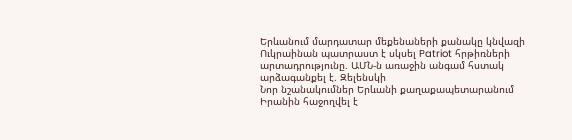Երևանում մարդատար մեքենաների քանակը կնվազի
Ուկրաինան պատրաստ է սկսել Patriot հրթիռների արտադրությունը. ԱՄՆ-ն առաջին անգամ հստակ արձագանքել է. Զելենսկի
Նոր նշանակումներ Երևանի քաղաքապետարանում
Իրանին հաջողվել է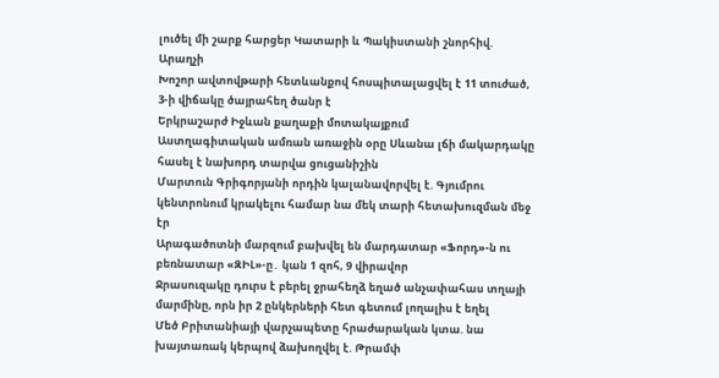լուծել մի շարք հարցեր Կատարի և Պակիստանի շնորհիվ. Արաղչի
Խոշոր ավտովթարի հետևանքով հոսպիտալացվել է 11 տուժած, 3-ի վիճակը ծայրահեղ ծանր է
Երկրաշարժ Իջևան քաղաքի մոտակայքում
Աստղագիտական ամռան առաջին օրը Սևանա լճի մակարդակը հասել է նախորդ տարվա ցուցանիշին
Մարտուն Գրիգորյանի որդին կալանավորվել է. Գյումրու կենտրոնում կրակելու համար նա մեկ տարի հետախուզման մեջ էր
Արագածոտնի մարզում բախվել են մարդատար «Ֆորդ»-ն ու բեռնատար «ԶԻԼ»-ը․ կան 1 զոհ, 9 վիրավոր
Ջրասուզակը դուրս է բերել ջրահեղձ եղած անչափահաս տղայի մարմինը, որն իր 2 ընկերների հետ գետում լողալիս է եղել
Մեծ Բրիտանիայի վարչապետը հրաժարական կտա. նա խայտառակ կերպով ձախողվել է. Թրամփ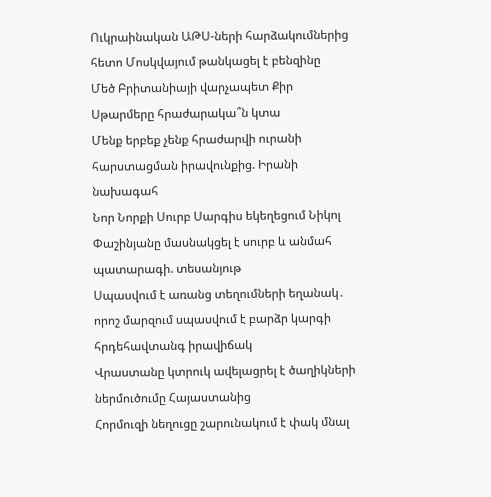Ուկրաինական ԱԹՍ-ների հարձակումներից հետո Մոսկվայում թանկացել է բենզինը
Մեծ Բրիտանիայի վարչապետ Քիր Սթարմերը հրաժարակա՞ն կտա
Մենք երբեք չենք հրաժարվի ուրանի հարստացման իրավունքից. Իրանի նախագահ
Նոր Նորքի Սուրբ Սարգիս եկեղեցում Նիկոլ Փաշինյանը մասնակցել է սուրբ և անմահ պատարագի. տեսանյութ
Սպասվում է առանց տեղումների եղանակ․ որոշ մարզում սպասվում է բարձր կարգի հրդեհավտանգ իրավիճակ
Վրաստանը կտրուկ ավելացրել է ծաղիկների ներմուծումը Հայաստանից
Հորմուզի նեղուցը շարունակում է փակ մնալ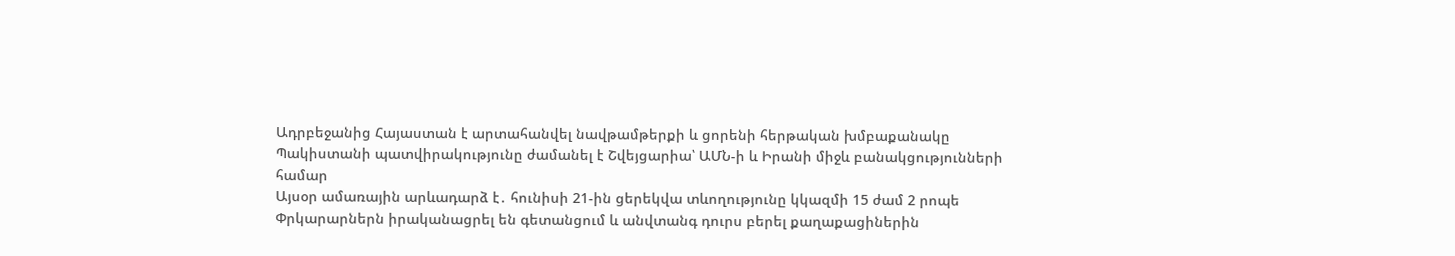Ադրբեջանից Հայաստան է արտահանվել նավթամթերքի և ցորենի հերթական խմբաքանակը
Պակիստանի պատվիրակությունը ժամանել է Շվեյցարիա՝ ԱՄՆ-ի և Իրանի միջև բանակցությունների համար
Այսօր ամառային արևադարձ է․ հունիսի 21-ին ցերեկվա տևողությունը կկազմի 15 ժամ 2 րոպե
Փրկարարներն իրականացրել են գետանցում և անվտանգ դուրս բերել քաղաքացիներին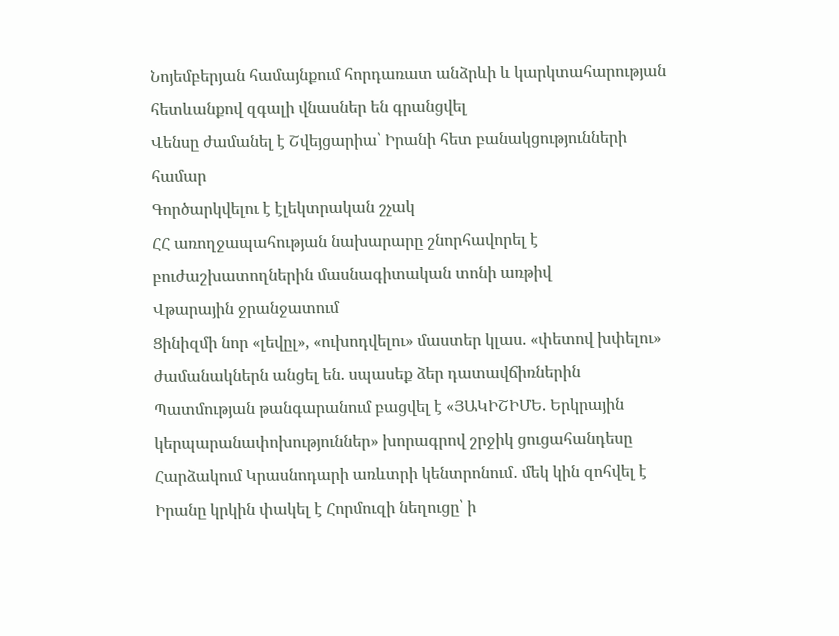Նոյեմբերյան համայնքում հորդառատ անձրևի և կարկտահարության հետևանքով զգալի վնասներ են գրանցվել
Վենսը ժամանել է Շվեյցարիա՝ Իրանի հետ բանակցությունների համար
Գործարկվելու է էլեկտրական շչակ
ՀՀ առողջապահության նախարարը շնորհավորել է բուժաշխատողներին մասնագիտական տոնի առթիվ
Վթարային ջրանջատում
Ցինիզմի նոր «լեվըլ», «ուխոդվելու» մաստեր կլաս. «փետով խփելու» ժամանակներն անցել են. սպասեք ձեր դատավճիռներին
Պատմության թանգարանում բացվել է «ՅԱԿԻՇԻՄԵ. Երկրային կերպարանափոխություններ» խորագրով շրջիկ ցուցահանդեսը
Հարձակում Կրասնոդարի առևտրի կենտրոնում․ մեկ կին զոհվել է
Իրանը կրկին փակել է Հորմուզի նեղուցը՝ ի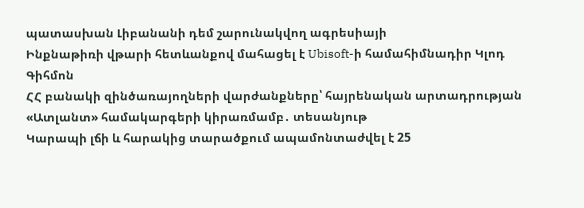պատասխան Լիբանանի դեմ շարունակվող ագրեսիայի
Ինքնաթիռի վթարի հետևանքով մահացել է Ubisoft-ի համահիմնադիր Կլոդ Գիհմոն
ՀՀ բանակի զինծառայողների վարժանքները՝ հայրենական արտադրության «Ատլանտ» համակարգերի կիրառմամբ․ տեսանյութ
Կարապի լճի և հարակից տարածքում ապամոնտաժվել է 25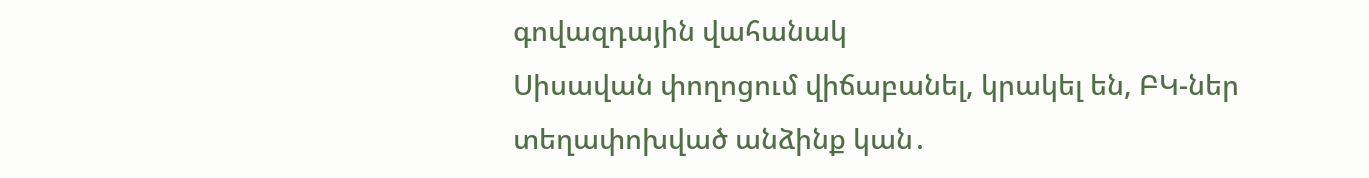գովազդային վահանակ
Սիսավան փողոցում վիճաբանել, կրակել են, ԲԿ-ներ տեղափոխված անձինք կան․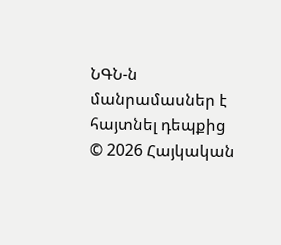ՆԳՆ-ն մանրամասներ է հայտնել դեպքից
© 2026 Հայկական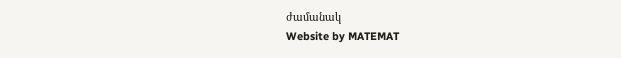ժամանակ
Website by MATEMAT